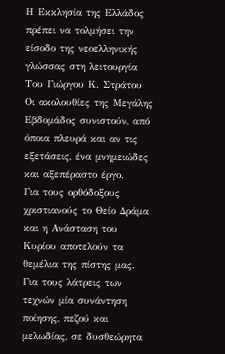Η Εκκλησία της Ελλάδος πρέπει να τολμήσει την είσοδο της νεοελληνικής γλώσσας στη λειτουργία
Του Γιώργου Κ. Στράτου
Οι ακολουθίες της Μεγάλης Εβδομάδος συνιστούν, από όποια πλευρά και αν τις εξετάσεις, ένα μνημειώδες και αξεπέραστο έργο.
Για τους ορθόδοξους χριστιανούς το Θείο Δράμα και η Ανάσταση του Κυρίου αποτελούν τα θεμέλια της πίστης μας.
Για τους λάτρεις των τεχνών μία συνάντηση ποίησης, πεζού και μελωδίας, σε δυσθεώρητα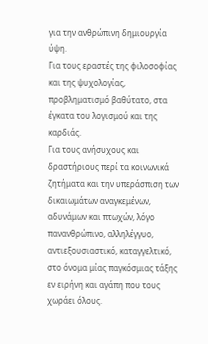για την ανθρώπινη δημιουργία ύψη.
Για τους εραστές της φιλοσοφίας και της ψυχολογίας, προβληματισμό βαθύτατο, στα έγκατα του λογισμού και της καρδιάς.
Για τους ανήσυχους και δραστήριους περί τα κοινωνικά ζητήματα και την υπεράσπιση των δικαιωμάτων αναγκεμένων, αδυνάμων και πτωχών, λόγο πανανθρώπινο, αλληλέγγυο, αντιεξουσιαστικό, καταγγελτικό, στο όνομα μίας παγκόσμιας τάξης εν ειρήνη και αγάπη που τους χωράει όλους.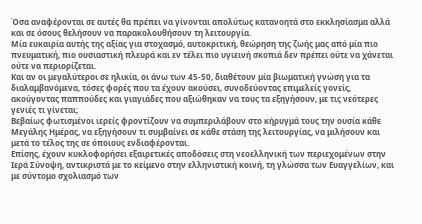Όσα αναφέρονται σε αυτές θα πρέπει να γίνονται απολύτως κατανοητά στο εκκλησίασμα αλλά και σε όσους θελήσουν να παρακολουθήσουν τη λειτουργία.
Μία ευκαιρία αυτής της αξίας για στοχασμό, αυτοκριτική, θεώρηση της ζωής μας από μία πιο πνευματική, πιο ουσιαστική πλευρά και εν τέλει πιο υγιεινή σκοπιά δεν πρέπει ούτε να χάνεται ούτε να περιορίζεται.
Και αν οι μεγαλύτεροι σε ηλικία, οι άνω των 45-50, διαθέτουν μία βιωματική γνώση για τα διαλαμβανόμενα, τόσες φορές που τα έχουν ακούσει, συνοδεύοντας επιμελείς γονείς, ακούγοντας παππούδες και γιαγιάδες που αξιώθηκαν να τους τα εξηγήσουν, με τις νεότερες γενιές τι γίνεται;
Βεβαίως φωτισμένοι ιερείς φροντίζουν να συμπεριλάβουν στο κήρυγμά τους την ουσία κάθε Μεγάλης Ημέρας, να εξηγήσουν τι συμβαίνει σε κάθε στάση της λειτουργίας, να μιλήσουν και μετά το τέλος της σε όποιους ενδιαφέρονται.
Επίσης, έχουν κυκλοφορήσει εξαιρετικές αποδόσεις στη νεοελληνική των περιεχομένων στην Ιερά Σύνοψη, αντικριστά με το κείμενο στην ελληνιστική κοινή, τη γλώσσα των Ευαγγελίων, και με σύντομο σχολιασμό των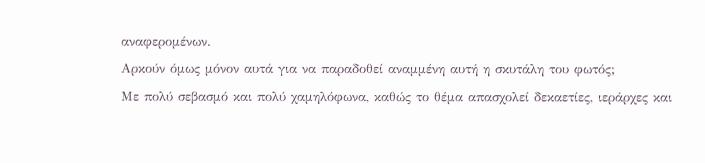αναφερομένων.
Αρκούν όμως μόνον αυτά για να παραδοθεί αναμμένη αυτή η σκυτάλη του φωτός;
Με πολύ σεβασμό και πολύ χαμηλόφωνα, καθώς το θέμα απασχολεί δεκαετίες, ιεράρχες και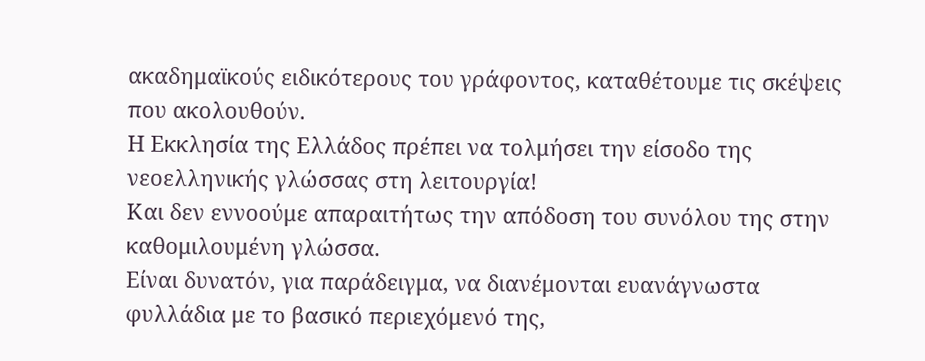ακαδημαϊκούς ειδικότερους του γράφοντος, καταθέτουμε τις σκέψεις που ακολουθούν.
Η Εκκλησία της Ελλάδος πρέπει να τολμήσει την είσοδο της νεοελληνικής γλώσσας στη λειτουργία!
Και δεν εννοούμε απαραιτήτως την απόδοση του συνόλου της στην καθομιλουμένη γλώσσα.
Είναι δυνατόν, για παράδειγμα, να διανέμονται ευανάγνωστα φυλλάδια με το βασικό περιεχόμενό της,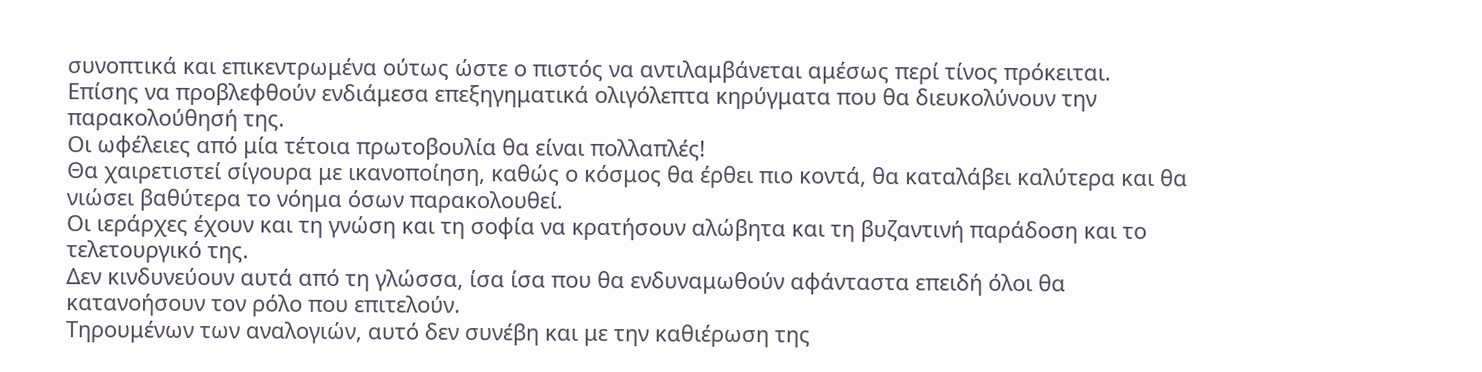συνοπτικά και επικεντρωμένα ούτως ώστε ο πιστός να αντιλαμβάνεται αμέσως περί τίνος πρόκειται.
Επίσης να προβλεφθούν ενδιάμεσα επεξηγηματικά ολιγόλεπτα κηρύγματα που θα διευκολύνουν την παρακολούθησή της.
Οι ωφέλειες από μία τέτοια πρωτοβουλία θα είναι πολλαπλές!
Θα χαιρετιστεί σίγουρα με ικανοποίηση, καθώς ο κόσμος θα έρθει πιο κοντά, θα καταλάβει καλύτερα και θα νιώσει βαθύτερα το νόημα όσων παρακολουθεί.
Οι ιεράρχες έχουν και τη γνώση και τη σοφία να κρατήσουν αλώβητα και τη βυζαντινή παράδοση και το τελετουργικό της.
Δεν κινδυνεύουν αυτά από τη γλώσσα, ίσα ίσα που θα ενδυναμωθούν αφάνταστα επειδή όλοι θα κατανοήσουν τον ρόλο που επιτελούν.
Τηρουμένων των αναλογιών, αυτό δεν συνέβη και με την καθιέρωση της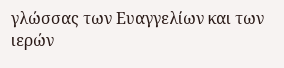γλώσσας των Ευαγγελίων και των ιερών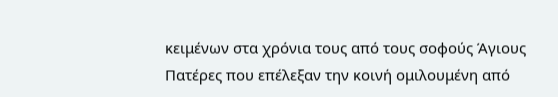κειμένων στα χρόνια τους από τους σοφούς Άγιους Πατέρες που επέλεξαν την κοινή ομιλουμένη από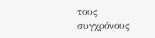τους συγχρόνους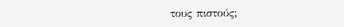τους πιστούς;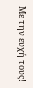Με την ευχή τους!